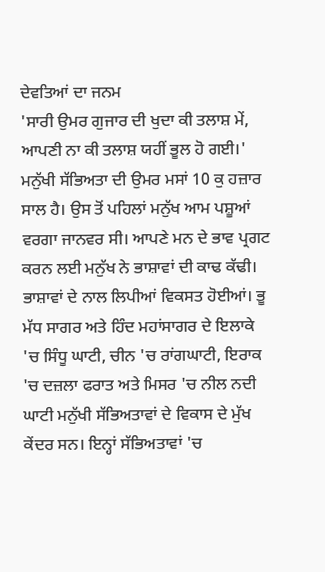ਦੇਵਤਿਆਂ ਦਾ ਜਨਮ
'ਸਾਰੀ ਉਮਰ ਗੁਜਾਰ ਦੀ ਖੁਦਾ ਕੀ ਤਲਾਸ਼ ਮੇਂ, ਆਪਣੀ ਨਾ ਕੀ ਤਲਾਸ਼ ਯਹੀਂ ਭੂਲ ਹੋ ਗਈ।'
ਮਨੁੱਖੀ ਸੱਭਿਅਤਾ ਦੀ ਉਮਰ ਮਸਾਂ 10 ਕੁ ਹਜ਼ਾਰ ਸਾਲ ਹੈ। ਉਸ ਤੋਂ ਪਹਿਲਾਂ ਮਨੁੱਖ ਆਮ ਪਸ਼ੂਆਂ ਵਰਗਾ ਜਾਨਵਰ ਸੀ। ਆਪਣੇ ਮਨ ਦੇ ਭਾਵ ਪ੍ਰਗਟ ਕਰਨ ਲਈ ਮਨੁੱਖ ਨੇ ਭਾਸ਼ਾਵਾਂ ਦੀ ਕਾਢ ਕੱਢੀ। ਭਾਸ਼ਾਵਾਂ ਦੇ ਨਾਲ ਲਿਪੀਆਂ ਵਿਕਸਤ ਹੋਈਆਂ। ਭੂ ਮੱਧ ਸਾਗਰ ਅਤੇ ਹਿੰਦ ਮਹਾਂਸਾਗਰ ਦੇ ਇਲਾਕੇ 'ਚ ਸਿੰਧੂ ਘਾਟੀ, ਚੀਨ 'ਚ ਰਾਂਗਘਾਟੀ, ਇਰਾਕ 'ਚ ਦਜ਼ਲਾ ਫਰਾਤ ਅਤੇ ਮਿਸਰ 'ਚ ਨੀਲ ਨਦੀ ਘਾਟੀ ਮਨੁੱਖੀ ਸੱਭਿਅਤਾਵਾਂ ਦੇ ਵਿਕਾਸ ਦੇ ਮੁੱਖ ਕੇਂਦਰ ਸਨ। ਇਨ੍ਹਾਂ ਸੱਭਿਅਤਾਵਾਂ 'ਚ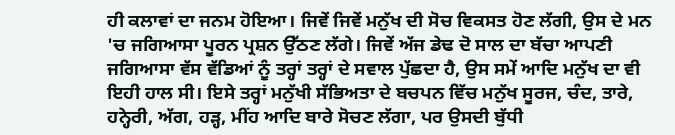ਹੀ ਕਲਾਵਾਂ ਦਾ ਜਨਮ ਹੋਇਆ। ਜਿਵੇਂ ਜਿਵੇਂ ਮਨੁੱਖ ਦੀ ਸੋਚ ਵਿਕਸਤ ਹੋਣ ਲੱਗੀ, ਉਸ ਦੇ ਮਨ 'ਚ ਜਗਿਆਸਾ ਪੂਰਨ ਪ੍ਰਸ਼ਨ ਉੱਠਣ ਲੱਗੇ। ਜਿਵੇਂ ਅੱਜ ਡੇਢ ਦੋ ਸਾਲ ਦਾ ਬੱਚਾ ਆਪਣੀ ਜਗਿਆਸਾ ਵੱਸ ਵੱਡਿਆਂ ਨੂੰ ਤਰ੍ਹਾਂ ਤਰ੍ਹਾਂ ਦੇ ਸਵਾਲ ਪੁੱਛਦਾ ਹੈ, ਉਸ ਸਮੇਂ ਆਦਿ ਮਨੁੱਖ ਦਾ ਵੀ ਇਹੀ ਹਾਲ ਸੀ। ਇਸੇ ਤਰ੍ਹਾਂ ਮਨੁੱਖੀ ਸੱਭਿਅਤਾ ਦੇ ਬਚਪਨ ਵਿੱਚ ਮਨੁੱਖ ਸੂਰਜ, ਚੰਦ, ਤਾਰੇ, ਹਨ੍ਹੇਰੀ, ਅੱਗ, ਹੜ੍ਹ, ਮੀਂਹ ਆਦਿ ਬਾਰੇ ਸੋਚਣ ਲੱਗਾ, ਪਰ ਉਸਦੀ ਬੁੱਧੀ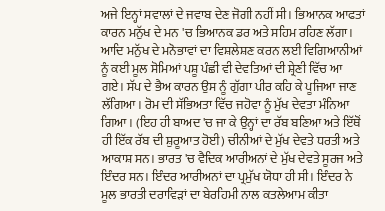ਅਜੇ ਇਨ੍ਹਾਂ ਸਵਾਲਾਂ ਦੇ ਜਵਾਬ ਦੇਣ ਜੋਗੀ ਨਹੀਂ ਸੀ। ਭਿਆਨਕ ਆਫਤਾਂ ਕਾਰਨ ਮਨੁੱਖ ਦੇ ਮਨ 'ਚ ਭਿਆਨਕ ਡਰ ਅਤੇ ਸਹਿਮ ਰਹਿਣ ਲੱਗਾ। ਆਦਿ ਮਨੁੱਖ ਦੇ ਮਨੋਭਾਵਾਂ ਦਾ ਵਿਸ਼ਲੇਸ਼ਣ ਕਰਨ ਲਈ ਵਿਗਿਆਨੀਆਂ ਨੂੰ ਕਈ ਮੂਲ ਸੋਮਿਆਂ ਪਸ਼ੂ ਪੰਛੀ ਵੀ ਦੇਵਤਿਆਂ ਦੀ ਸ਼੍ਰੇਣੀ ਵਿੱਚ ਆ ਗਏ। ਸੱਪ ਦੇ ਭੈਅ ਕਾਰਨ ਉਸ ਨੂੰ ਗੁੱਗਾ ਪੀਰ ਕਹਿ ਕੇ ਪੂਜਿਆ ਜਾਣ ਲੱਗਿਆ। ਰੋਮ ਦੀ ਸੱਭਿਅਤਾ ਵਿੱਚ ਜਹੋਵਾ ਨੂੰ ਮੁੱਖ ਦੇਵਤਾ ਮੰਨਿਆ ਗਿਆ। (ਇਹ ਹੀ ਬਾਅਦ 'ਚ ਜਾ ਕੇ ਉਨ੍ਹਾਂ ਦਾ ਰੱਬ ਬਣਿਆ ਅਤੇ ਇੱਥੋਂ ਹੀ ਇੱਕ ਰੱਬ ਦੀ ਸ਼ੁਰੂਆਤ ਹੋਈ) ਚੀਨੀਆਂ ਦੇ ਮੁੱਖ ਦੇਵਤੇ ਧਰਤੀ ਅਤੇ ਆਕਾਸ਼ ਸਨ। ਭਾਰਤ 'ਚ ਵੈਦਿਕ ਆਰੀਅਨਾਂ ਦੇ ਮੁੱਖ ਦੇਵਤੇ ਸੂਰਜ ਅਤੇ ਇੰਦਰ ਸਨ। ਇੰਦਰ ਆਰੀਅਨਾਂ ਦਾ ਪ੍ਰਮੁੱਖ ਯੋਧਾ ਹੀ ਸੀ। ਇੰਦਰ ਨੇ ਮੂਲ ਭਾਰਤੀ ਦਰਾਵਿੜਾਂ ਦਾ ਬੇਰਹਿਮੀ ਨਾਲ ਕਤਲੇਆਮ ਕੀਤਾ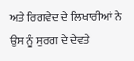ਅਤੇ ਰਿਗਵੇਦ ਦੇ ਲਿਖਾਰੀਆਂ ਨੇ ਉਸ ਨੂੰ ਸੁਰਗ ਦੇ ਦੇਵਤੇ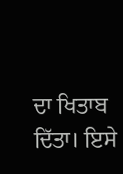ਦਾ ਖਿਤਾਬ ਦਿੱਤਾ। ਇਸੇ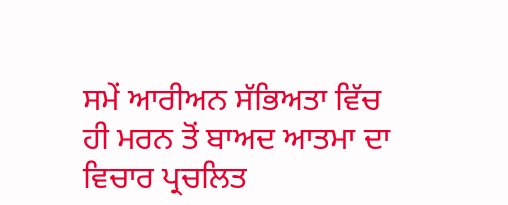ਸਮੇਂ ਆਰੀਅਨ ਸੱਭਿਅਤਾ ਵਿੱਚ ਹੀ ਮਰਨ ਤੋਂ ਬਾਅਦ ਆਤਮਾ ਦਾ ਵਿਚਾਰ ਪ੍ਰਚਲਿਤ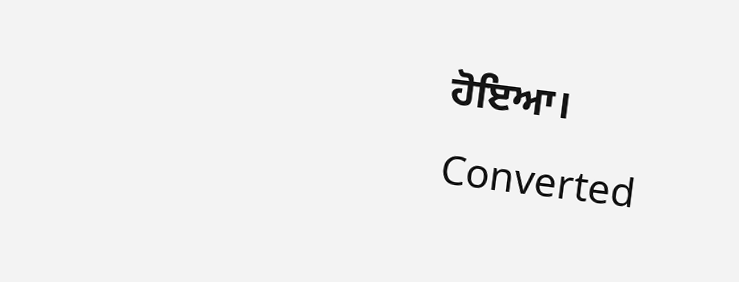ਹੋਇਆ।
Converted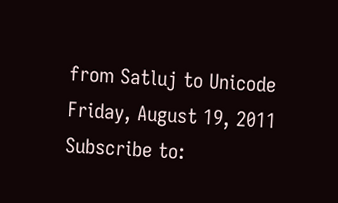from Satluj to Unicode
Friday, August 19, 2011
Subscribe to: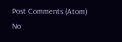Post Comments (Atom)
No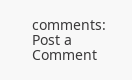comments:
Post a Comment